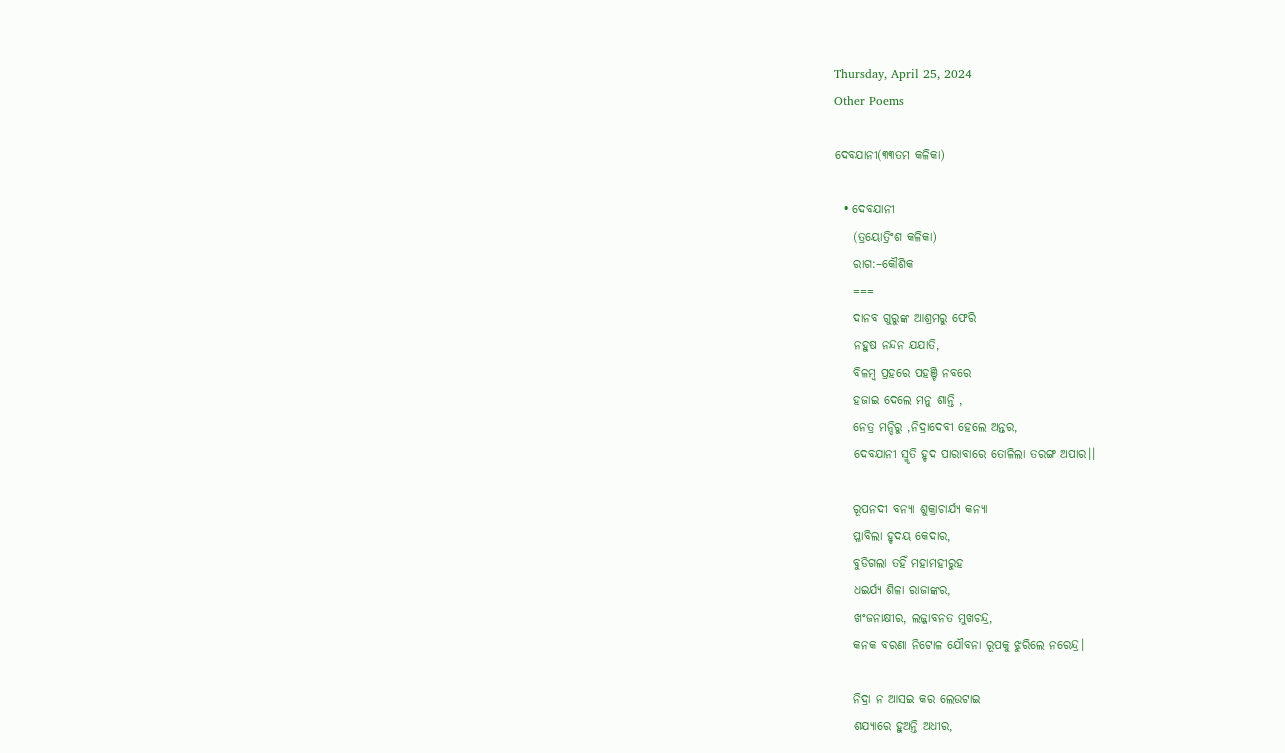Thursday, April 25, 2024
Other Poems

ଦେବଯାନୀ(୩୩ତମ କଳିକା)

  • ଦେବଯାନୀ
    (ତ୍ରୟୋତ୍ରିଂଶ କଳିକା)
    ରାଗ:–କୌଶିକ
    ===
    ଦାନବ ଗୁରୁଙ୍କ ଆଶ୍ରମରୁ ଫେରି
    ନହୁଷ ନନ୍ଦନ ଯଯାତି,
    ବିଳମ୍ବ ପ୍ରହରେ ପହଞ୍ଚି ନବରେ
    ହଜାଇ ଦେଲେ ମନୁ ଶାନ୍ତି ,
    ନେତ୍ର ମନ୍ଦିରୁ ,ନିଦ୍ରାଦେବୀ ହେଲେ ଅନ୍ତର,
    ଦେବଯାନୀ ସ୍ମୃତି ହୃଦ ପାରାବାରେ ତୋଳିଲା ତରଙ୍ଗ ଅପାର।।

    ରୂପନଦୀ ବନ୍ୟା ଶୁକ୍ରାଚାର୍ଯ୍ୟ କନ୍ୟା
    ପ୍ଳାବିଲା ହୃଦୟ କେଦାର,
    ବୁଡିଗଲା ତହିଁ ମହାମହୀରୁହ
    ଧଇର୍ଯ୍ୟ ଶିଳା ରାଜାଙ୍କର,
    ଖଂଜନାକ୍ଷୀର, ଲଜ୍ଜାବନତ ମୁଖଚନ୍ଦ୍ର,
    କନକ ବରଣା ନିଟୋଳ ଯୌବନା ରୂପକୁ ଝୁରିଲେ ନରେନ୍ଦ୍ର।

    ନିଦ୍ରା ନ ଆସଇ କର ଲେଉଟାଇ
    ଶଯ୍ୟାରେ ହୁଅନ୍ତି ଅଧୀର,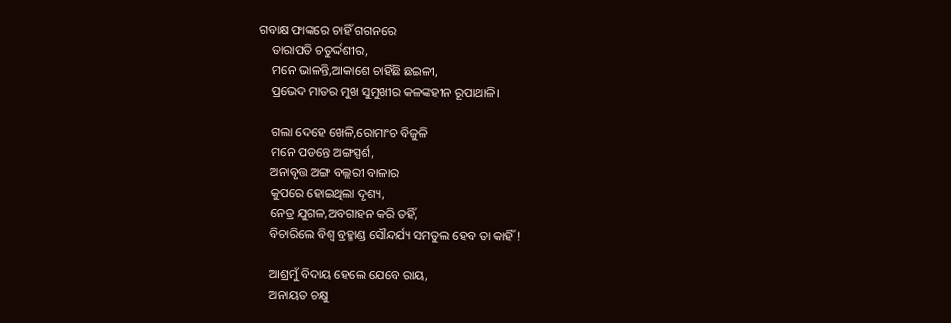ଗବାକ୍ଷ ଫାଙ୍କରେ ଚାହିଁ ଗଗନରେ
    ତାରାପତି ଚତୁର୍ଦ୍ଦଶୀର,
    ମନେ ଭାଳନ୍ତି,ଆକାଶେ ଚାହିଁଛି ଛଇଳୀ,
    ପ୍ରଭେଦ ମାତର ମୁଖ ସୁମୁଖୀର କଳଙ୍କହୀନ ରୂପାଥାଳି।

    ଗଲା ଦେହେ ଖେଳି,ରୋମାଂଚ ବିଜୁଳି
    ମନେ ପଡନ୍ତେ ଅଙ୍ଗସ୍ପର୍ଶ,
    ଅନାବୃତ୍ତ ଅଙ୍ଗ ବଲ୍ଲରୀ ବାଳାର
    କୁପରେ ହୋଇଥିଲା ଦୃଶ୍ୟ,
    ନେତ୍ର ଯୁଗଳ,ଅବଗାହନ କରି ତହିଁ,
    ବିଚାରିଲେ ବିଶ୍ୱ ବ୍ରହ୍ମାଣ୍ଡ ସୌନ୍ଦର୍ଯ୍ୟ ସମତୁଲ ହେବ ତା କାହିଁ !

    ଆଶ୍ରମୁଁ ବିଦାୟ ହେଲେ ଯେବେ ରାୟ,
    ଅନାୟତ ଚକ୍ଷୁ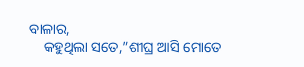ବାଳାର,
    କହୁଥିଲା ସତେ,”ଶୀଘ୍ର ଆସି ମୋତେ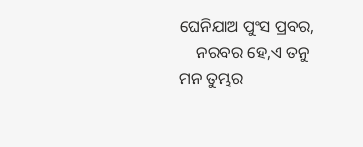ଘେନିଯାଅ ପୁଂସ ପ୍ରବର,
    ନରବର ହେ,ଏ ତନୁ ମନ ତୁମ୍ଭର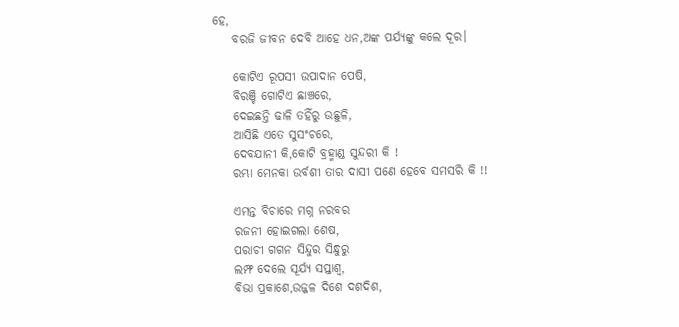ହେ,
    ବରଜି ଜୀବନ ଦେବି ଆହେ ଧନ,ଅଙ୍କ ପର୍ଯ୍ୟଙ୍କୁ କଲେ ଦୂର।

    କୋଟିଏ ରୂପସୀ ଉପାଦାନ ପେଷି,
    ବିରଞ୍ଚି ଗୋଟିଏ ଛାଞ୍ଚରେ,
    ଦେଇଛନ୍ତି ଢାଳି ତହିଁରୁ ଉଛୁଳି,
    ଆସିଛି ଏତେ ସୁସଂଚରେ,
    ଦେବଯାନୀ କି,କୋଟି ବ୍ରହ୍ମାଣ୍ଡ ସୁନ୍ଦରୀ କି !
    ରମ୍ଭା ମେନକା ଉର୍ବଶୀ ତାର ଦାସୀ ପଣେ ହେବେ ସମସରି କି !!

    ଏମନ୍ତ ବିଚାରେ ମଗ୍ନ ନରବର
    ରଜନୀ ହୋଇଗଲା ଶେଷ,
    ପରାଚୀ ଗଗନ ସିନ୍ଦୁର ସିନ୍ଧୁରୁ
    ଲମ୍ଫ ଦେଲେ ସୂର୍ଯ୍ୟ ସପ୍ତାଶ୍ୱ,
    ବିଭା ପ୍ରକାଶେ,ଉଜ୍ଜଳ ଦିଶେ ଦଶଦିଶ,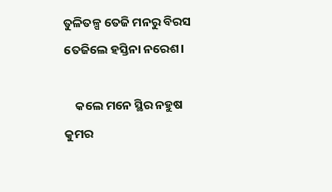ତୁଳିତଳ୍ପ ତେଜି ମନରୁ ବିରସ ତେଜିଲେ ହସ୍ତିନା ନରେଶ।

    କଲେ ମନେ ସ୍ଥିର ନହୁଷ କୁମର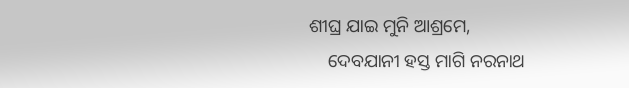ଶୀଘ୍ର ଯାଇ ମୁନି ଆଶ୍ରମେ,
    ଦେବଯାନୀ ହସ୍ତ ମାଗି ନରନାଥ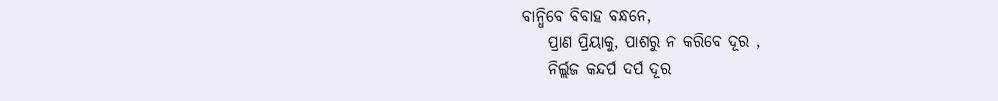ବାନ୍ଧିବେ ବିବାହ ବନ୍ଧନେ,
    ପ୍ରାଣ ପ୍ରିୟାକୁ, ପାଶରୁ ନ କରିବେ ଦୂର ,
    ନିର୍ଲ୍ଲଜ କନ୍ଦର୍ପ ଦର୍ପ ଦୂର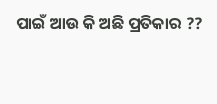ପାଇଁ ଆଉ କି ଅଛି ପ୍ରତିକାର ??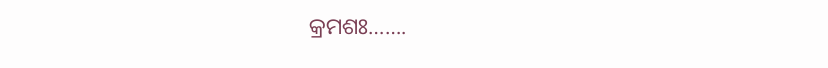କ୍ରମଶଃ…….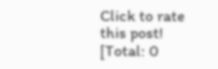Click to rate this post!
[Total: 0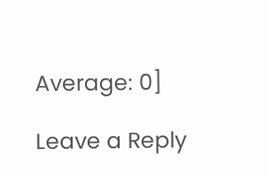Average: 0]

Leave a Reply